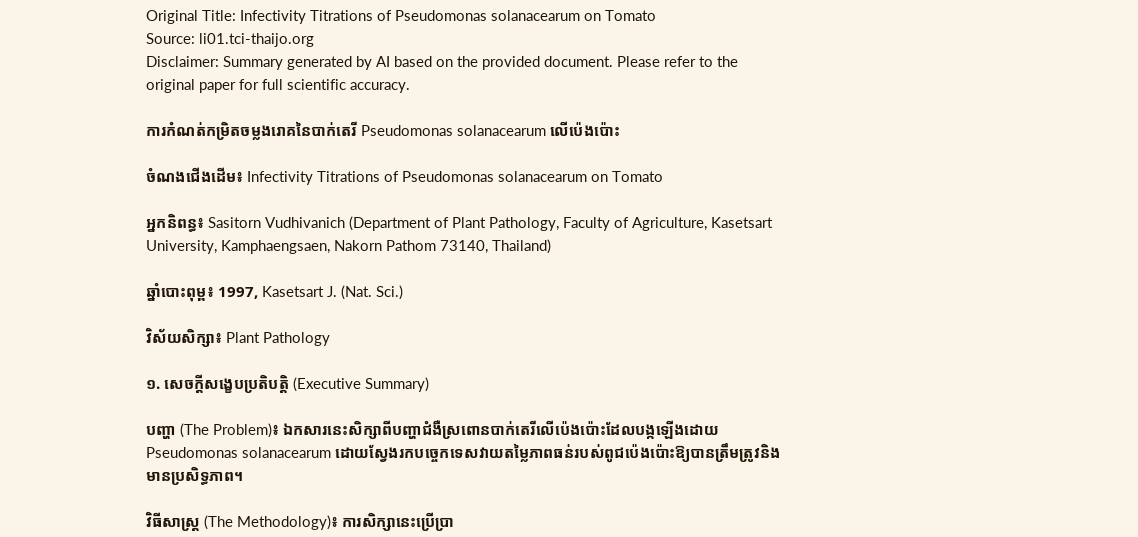Original Title: Infectivity Titrations of Pseudomonas solanacearum on Tomato
Source: li01.tci-thaijo.org
Disclaimer: Summary generated by AI based on the provided document. Please refer to the original paper for full scientific accuracy.

ការកំណត់កម្រិតចម្លងរោគនៃបាក់តេរី Pseudomonas solanacearum លើប៉េងប៉ោះ

ចំណងជើងដើម៖ Infectivity Titrations of Pseudomonas solanacearum on Tomato

អ្នកនិពន្ធ៖ Sasitorn Vudhivanich (Department of Plant Pathology, Faculty of Agriculture, Kasetsart University, Kamphaengsaen, Nakorn Pathom 73140, Thailand)

ឆ្នាំបោះពុម្ព៖ 1997, Kasetsart J. (Nat. Sci.)

វិស័យសិក្សា៖ Plant Pathology

១. សេចក្តីសង្ខេបប្រតិបត្តិ (Executive Summary)

បញ្ហា (The Problem)៖ ឯកសារនេះសិក្សាពីបញ្ហាជំងឺស្រពោនបាក់តេរីលើប៉េងប៉ោះដែលបង្កឡើងដោយ Pseudomonas solanacearum ដោយស្វែងរកបច្ចេកទេសវាយតម្លៃភាពធន់របស់ពូជប៉េងប៉ោះឱ្យបានត្រឹមត្រូវនិងមានប្រសិទ្ធភាព។

វិធីសាស្ត្រ (The Methodology)៖ ការសិក្សានេះប្រើប្រា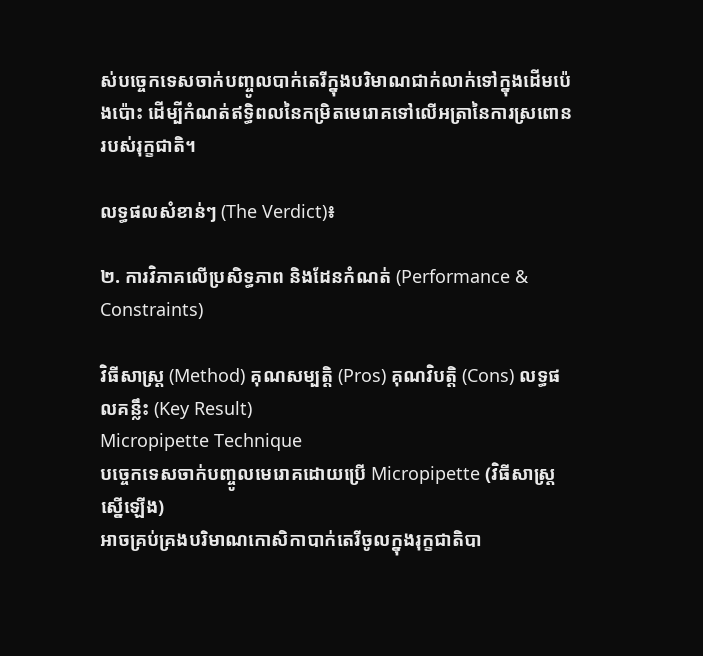ស់បច្ចេកទេសចាក់បញ្ចូលបាក់តេរីក្នុងបរិមាណជាក់លាក់ទៅក្នុងដើមប៉េងប៉ោះ ដើម្បីកំណត់ឥទ្ធិពលនៃកម្រិតមេរោគទៅលើអត្រានៃការស្រពោនរបស់រុក្ខជាតិ។

លទ្ធផលសំខាន់ៗ (The Verdict)៖

២. ការវិភាគលើប្រសិទ្ធភាព និងដែនកំណត់ (Performance & Constraints)

វិធីសាស្ត្រ (Method) គុណសម្បត្តិ (Pros) គុណវិបត្តិ (Cons) លទ្ធផលគន្លឹះ (Key Result)
Micropipette Technique
បច្ចេកទេសចាក់បញ្ចូលមេរោគដោយប្រើ Micropipette (វិធីសាស្ត្រស្នើឡើង)
អាចគ្រប់គ្រងបរិមាណកោសិកាបាក់តេរីចូលក្នុងរុក្ខជាតិបា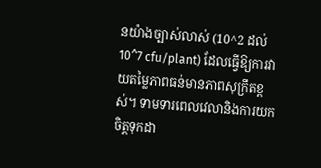នយ៉ាងច្បាស់លាស់ (10^2 ដល់ 10^7 cfu/plant) ដែលធ្វើឱ្យការវាយតម្លៃភាពធន់មានភាពសុក្រឹតខ្ពស់។ ទាមទារពេលវេលានិងការយកចិត្តទុកដា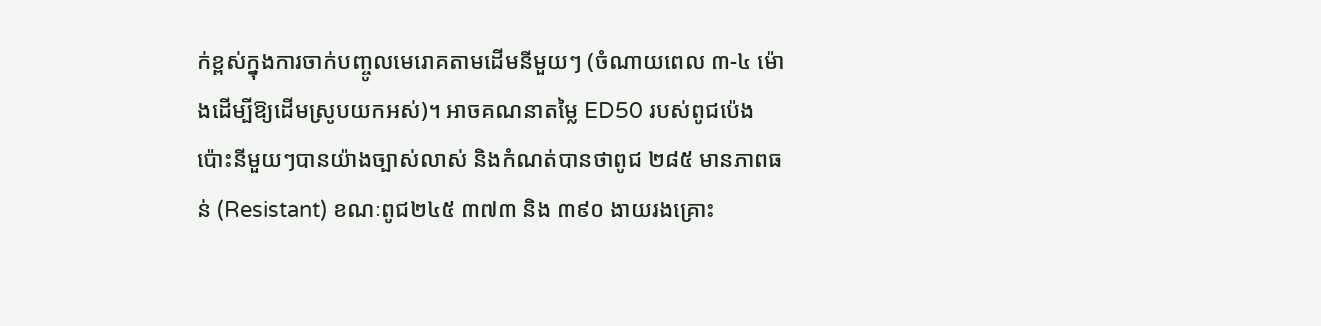ក់ខ្ពស់ក្នុងការចាក់បញ្ចូលមេរោគតាមដើមនីមួយៗ (ចំណាយពេល ៣-៤ ម៉ោងដើម្បីឱ្យដើមស្រូបយកអស់)។ អាចគណនាតម្លៃ ED50 របស់ពូជប៉េងប៉ោះនីមួយៗបានយ៉ាងច្បាស់លាស់ និងកំណត់បានថាពូជ ២៨៥ មានភាពធន់ (Resistant) ខណៈពូជ២៤៥ ៣៧៣ និង ៣៩០ ងាយរងគ្រោះ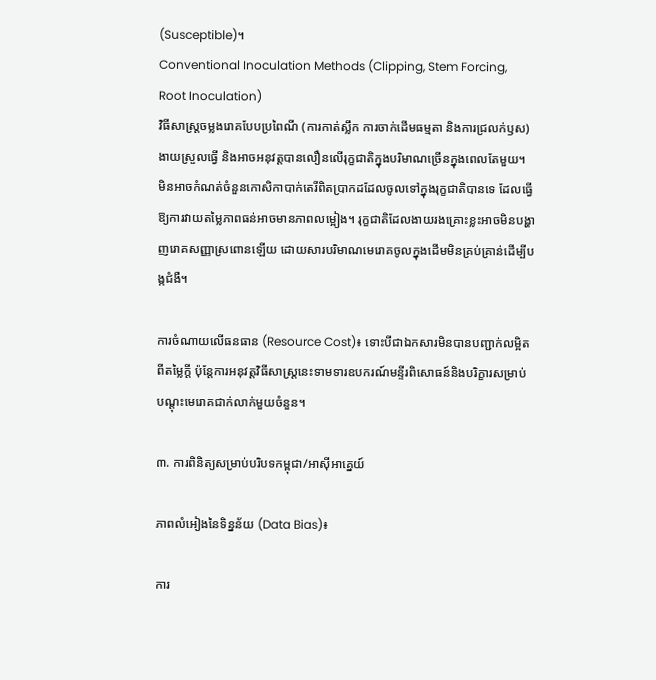(Susceptible)។
Conventional Inoculation Methods (Clipping, Stem Forcing, Root Inoculation)
វិធីសាស្ត្រចម្លងរោគបែបប្រពៃណី (ការកាត់ស្លឹក ការចាក់ដើមធម្មតា និងការជ្រលក់ឫស)
ងាយស្រួលធ្វើ និងអាចអនុវត្តបានលឿនលើរុក្ខជាតិក្នុងបរិមាណច្រើនក្នុងពេលតែមួយ។ មិនអាចកំណត់ចំនួនកោសិកាបាក់តេរីពិតប្រាកដដែលចូលទៅក្នុងរុក្ខជាតិបានទេ ដែលធ្វើឱ្យការវាយតម្លៃភាពធន់អាចមានភាពលម្អៀង។ រុក្ខជាតិដែលងាយរងគ្រោះខ្លះអាចមិនបង្ហាញរោគសញ្ញាស្រពោនឡើយ ដោយសារបរិមាណមេរោគចូលក្នុងដើមមិនគ្រប់គ្រាន់ដើម្បីបង្កជំងឺ។

ការចំណាយលើធនធាន (Resource Cost)៖ ទោះបីជាឯកសារមិនបានបញ្ជាក់លម្អិតពីតម្លៃក្ដី ប៉ុន្តែការអនុវត្តវិធីសាស្ត្រនេះទាមទារឧបករណ៍មន្ទីរពិសោធន៍និងបរិក្ខារសម្រាប់បណ្តុះមេរោគជាក់លាក់មួយចំនួន។

៣. ការពិនិត្យសម្រាប់បរិបទកម្ពុជា/អាស៊ីអាគ្នេយ៍

ភាពលំអៀងនៃទិន្នន័យ (Data Bias)៖

ការ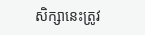សិក្សានេះត្រូវ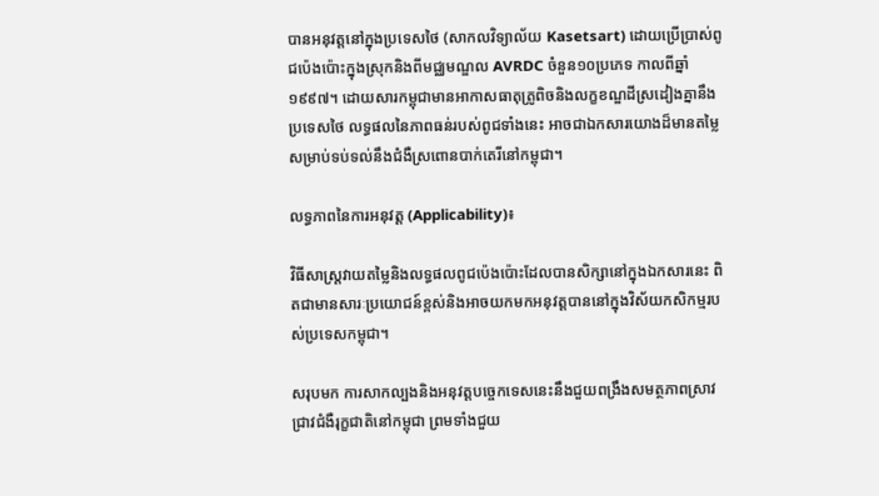បានអនុវត្តនៅក្នុងប្រទេសថៃ (សាកលវិទ្យាល័យ Kasetsart) ដោយប្រើប្រាស់ពូជប៉េងប៉ោះក្នុងស្រុកនិងពីមជ្ឈមណ្ឌល AVRDC ចំនួន១០ប្រភេទ កាលពីឆ្នាំ១៩៩៧។ ដោយសារកម្ពុជាមានអាកាសធាតុត្រូពិចនិងលក្ខខណ្ឌដីស្រដៀងគ្នានឹងប្រទេសថៃ លទ្ធផលនៃភាពធន់របស់ពូជទាំងនេះ អាចជាឯកសារយោងដ៏មានតម្លៃសម្រាប់ទប់ទល់នឹងជំងឺស្រពោនបាក់តេរីនៅកម្ពុជា។

លទ្ធភាពនៃការអនុវត្ត (Applicability)៖

វិធីសាស្ត្រវាយតម្លៃនិងលទ្ធផលពូជប៉េងប៉ោះដែលបានសិក្សានៅក្នុងឯកសារនេះ ពិតជាមានសារៈប្រយោជន៍ខ្ពស់និងអាចយកមកអនុវត្តបាននៅក្នុងវិស័យកសិកម្មរបស់ប្រទេសកម្ពុជា។

សរុបមក ការសាកល្បងនិងអនុវត្តបច្ចេកទេសនេះនឹងជួយពង្រឹងសមត្ថភាពស្រាវជ្រាវជំងឺរុក្ខជាតិនៅកម្ពុជា ព្រមទាំងជួយ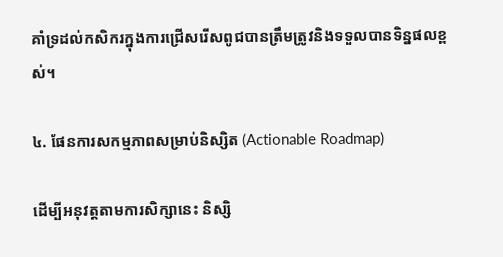គាំទ្រដល់កសិករក្នុងការជ្រើសរើសពូជបានត្រឹមត្រូវនិងទទួលបានទិន្នផលខ្ពស់។

៤. ផែនការសកម្មភាពសម្រាប់និស្សិត (Actionable Roadmap)

ដើម្បីអនុវត្តតាមការសិក្សានេះ និស្សិ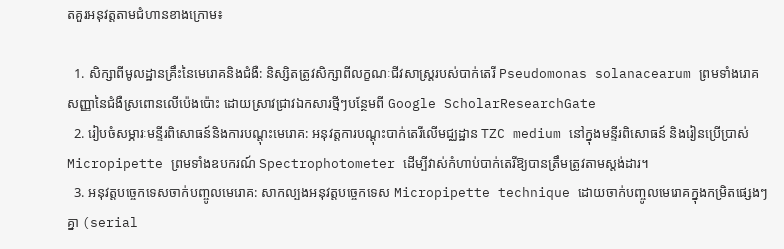តគួរអនុវត្តតាមជំហានខាងក្រោម៖

  1. សិក្សាពីមូលដ្ឋានគ្រឹះនៃមេរោគនិងជំងឺ: និស្សិតត្រូវសិក្សាពីលក្ខណៈជីវសាស្ត្ររបស់បាក់តេរី Pseudomonas solanacearum ព្រមទាំងរោគសញ្ញានៃជំងឺស្រពោនលើប៉េងប៉ោះ ដោយស្រាវជ្រាវឯកសារថ្មីៗបន្ថែមពី Google ScholarResearchGate
  2. រៀបចំសម្ភារៈមន្ទីរពិសោធន៍និងការបណ្តុះមេរោគ: អនុវត្តការបណ្តុះបាក់តេរីលើមជ្ឈដ្ឋាន TZC medium នៅក្នុងមន្ទីរពិសោធន៍ និងរៀនប្រើប្រាស់ Micropipette ព្រមទាំងឧបករណ៍ Spectrophotometer ដើម្បីវាស់កំហាប់បាក់តេរីឱ្យបានត្រឹមត្រូវតាមស្តង់ដារ។
  3. អនុវត្តបច្ចេកទេសចាក់បញ្ចូលមេរោគ: សាកល្បងអនុវត្តបច្ចេកទេស Micropipette technique ដោយចាក់បញ្ចូលមេរោគក្នុងកម្រិតផ្សេងៗគ្នា (serial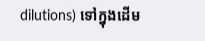dilutions) ទៅក្នុងដើម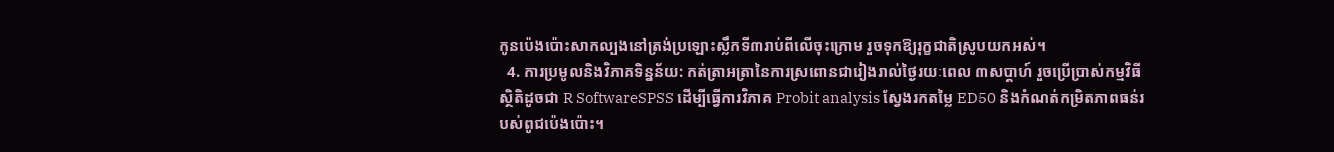កូនប៉េងប៉ោះសាកល្បងនៅត្រង់ប្រឡោះស្លឹកទី៣រាប់ពីលើចុះក្រោម រួចទុកឱ្យរុក្ខជាតិស្រូបយកអស់។
  4. ការប្រមូលនិងវិភាគទិន្នន័យ: កត់ត្រាអត្រានៃការស្រពោនជារៀងរាល់ថ្ងៃរយៈពេល ៣សប្តាហ៍ រួចប្រើប្រាស់កម្មវិធីស្ថិតិដូចជា R SoftwareSPSS ដើម្បីធ្វើការវិភាគ Probit analysis ស្វែងរកតម្លៃ ED50 និងកំណត់កម្រិតភាពធន់របស់ពូជប៉េងប៉ោះ។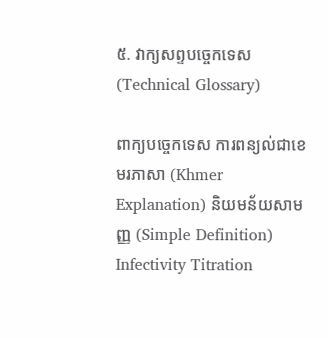៥. វាក្យសព្ទបច្ចេកទេស (Technical Glossary)

ពាក្យបច្ចេកទេស ការពន្យល់ជាខេមរភាសា (Khmer Explanation) និយមន័យសាមញ្ញ (Simple Definition)
Infectivity Titration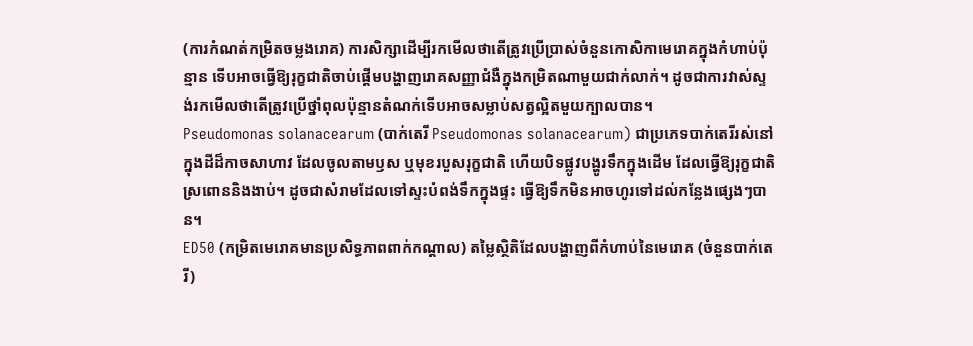(ការកំណត់កម្រិតចម្លងរោគ) ការសិក្សាដើម្បីរកមើលថាតើត្រូវប្រើប្រាស់ចំនួនកោសិកាមេរោគក្នុងកំហាប់ប៉ុន្មាន ទើបអាចធ្វើឱ្យរុក្ខជាតិចាប់ផ្តើមបង្ហាញរោគសញ្ញាជំងឺក្នុងកម្រិតណាមួយជាក់លាក់។ ដូចជាការវាស់ស្ទង់រកមើលថាតើត្រូវប្រើថ្នាំពុលប៉ុន្មានតំណក់ទើបអាចសម្លាប់សត្វល្អិតមួយក្បាលបាន។
Pseudomonas solanacearum (បាក់តេរី Pseudomonas solanacearum) ជាប្រភេទបាក់តេរីរស់នៅក្នុងដីដ៏កាចសាហាវ ដែលចូលតាមឫស ឬមុខរបួសរុក្ខជាតិ ហើយបិទផ្លូវបង្ហូរទឹកក្នុងដើម ដែលធ្វើឱ្យរុក្ខជាតិស្រពោននិងងាប់។ ដូចជាសំរាមដែលទៅស្ទះបំពង់ទឹកក្នុងផ្ទះ ធ្វើឱ្យទឹកមិនអាចហូរទៅដល់កន្លែងផ្សេងៗបាន។
ED50 (កម្រិតមេរោគមានប្រសិទ្ធភាពពាក់កណ្តាល) តម្លៃស្ថិតិដែលបង្ហាញពីកំហាប់នៃមេរោគ (ចំនួនបាក់តេរី)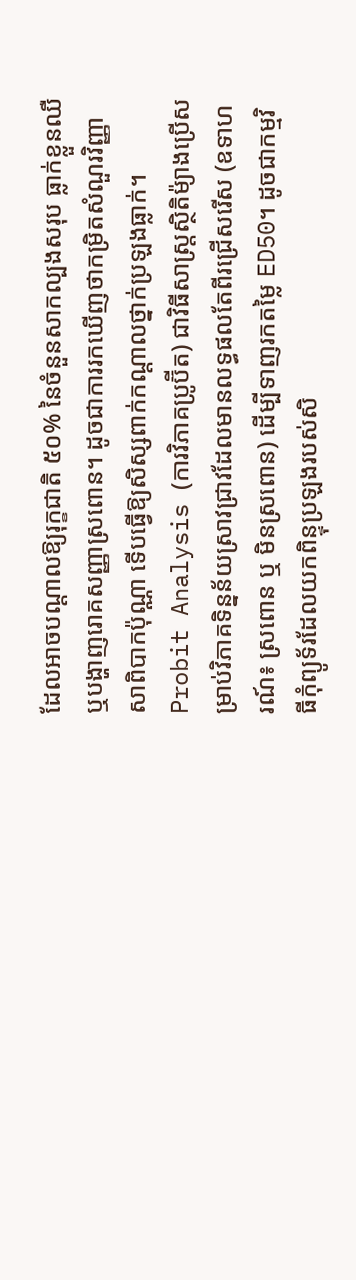ដែលអាចបណ្តាលឱ្យរុក្ខជាតិ ៥០% នៃចំនួនសាកល្បងសរុប ធ្លាក់ខ្លួនឈឺ ឬបង្ហាញរោគសញ្ញាស្រពោន។ ដូចជាការរកឃើញថាកម្រិតសំណួរវិញ្ញាសាពិបាកប៉ុណ្ណា ទើបធ្វើឱ្យសិស្សពាក់កណ្តាលថ្នាក់ប្រឡងធ្លាក់។
Probit Analysis (ការវិភាគប្រូប៊ីត) ជាវិធីសាស្ត្រស្ថិតិម៉្យាងប្រើសម្រាប់វិភាគទិន្នន័យស្រាវជ្រាវដែលមានលទ្ធផលតែពីរជ្រើសរើស (ឧទាហរណ៍៖ ស្រពោន ឬ មិនស្រពោន) ដើម្បីទាញរកតម្លៃ ED50។ ដូចជាកម្មវិធីកុំព្យូទ័រដែលយកពិន្ទុប្រឡងរបស់សិ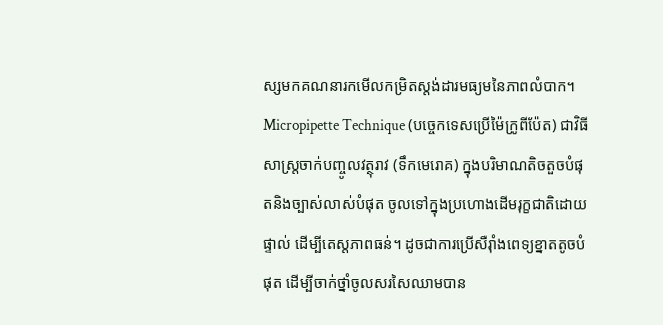ស្សមកគណនារកមើលកម្រិតស្តង់ដារមធ្យមនៃភាពលំបាក។
Micropipette Technique (បច្ចេកទេសប្រើម៉ៃក្រូពីប៉ែត) ជាវិធីសាស្ត្រចាក់បញ្ចូលវត្ថុរាវ (ទឹកមេរោគ) ក្នុងបរិមាណតិចតួចបំផុតនិងច្បាស់លាស់បំផុត ចូលទៅក្នុងប្រហោងដើមរុក្ខជាតិដោយផ្ទាល់ ដើម្បីតេស្តភាពធន់។ ដូចជាការប្រើសឺរ៉ាំងពេទ្យខ្នាតតូចបំផុត ដើម្បីចាក់ថ្នាំចូលសរសៃឈាមបាន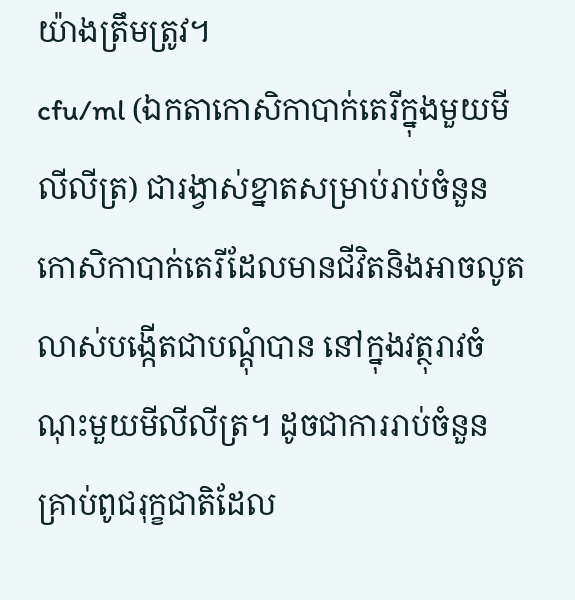យ៉ាងត្រឹមត្រូវ។
cfu/ml (ឯកតាកោសិកាបាក់តេរីក្នុងមួយមីលីលីត្រ) ជារង្វាស់ខ្នាតសម្រាប់រាប់ចំនួនកោសិកាបាក់តេរីដែលមានជីវិតនិងអាចលូតលាស់បង្កើតជាបណ្តុំបាន នៅក្នុងវត្ថុរាវចំណុះមួយមីលីលីត្រ។ ដូចជាការរាប់ចំនួនគ្រាប់ពូជរុក្ខជាតិដែល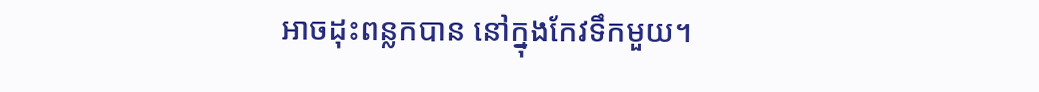អាចដុះពន្លកបាន នៅក្នុងកែវទឹកមួយ។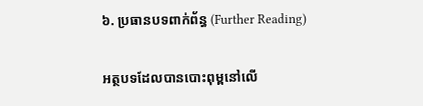៦. ប្រធានបទពាក់ព័ន្ធ (Further Reading)

អត្ថបទដែលបានបោះពុម្ពនៅលើ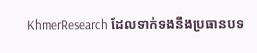KhmerResearch ដែលទាក់ទងនឹងប្រធានបទ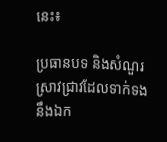នេះ៖

ប្រធានបទ និងសំណួរស្រាវជ្រាវដែលទាក់ទងនឹងឯក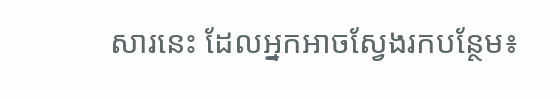សារនេះ ដែលអ្នកអាចស្វែងរកបន្ថែម៖